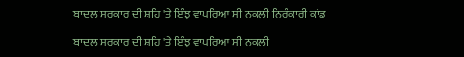ਬਾਦਲ ਸਰਕਾਰ ਦੀ ਸ਼ਹਿ 'ਤੇ ਇੰਝ ਵਾਪਰਿਆ ਸੀ ਨਕਲੀ ਨਿਰੰਕਾਰੀ ਕਾਂਡ

ਬਾਦਲ ਸਰਕਾਰ ਦੀ ਸ਼ਹਿ 'ਤੇ ਇੰਝ ਵਾਪਰਿਆ ਸੀ ਨਕਲੀ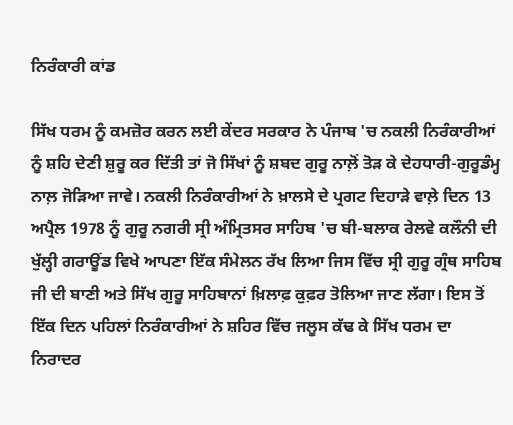ਨਿਰੰਕਾਰੀ ਕਾਂਡ

ਸਿੱਖ ਧਰਮ ਨੂੰ ਕਮਜ਼ੋਰ ਕਰਨ ਲਈ ਕੇਂਦਰ ਸਰਕਾਰ ਨੇ ਪੰਜਾਬ 'ਚ ਨਕਲੀ ਨਿਰੰਕਾਰੀਆਂ ਨੂੰ ਸ਼ਹਿ ਦੇਣੀ ਸ਼ੁਰੂ ਕਰ ਦਿੱਤੀ ਤਾਂ ਜੋ ਸਿੱਖਾਂ ਨੂੰ ਸ਼ਬਦ ਗੁਰੂ ਨਾਲ਼ੋਂ ਤੋੜ ਕੇ ਦੇਹਧਾਰੀ-ਗੁਰੂਡੰਮ੍ਹ ਨਾਲ਼ ਜੋੜਿਆ ਜਾਵੇ। ਨਕਲੀ ਨਿਰੰਕਾਰੀਆਂ ਨੇ ਖ਼ਾਲਸੇ ਦੇ ਪ੍ਰਗਟ ਦਿਹਾੜੇ ਵਾਲ਼ੇ ਦਿਨ 13 ਅਪ੍ਰੈਲ 1978 ਨੂੰ ਗੁਰੂ ਨਗਰੀ ਸ੍ਰੀ ਅੰਮ੍ਰਿਤਸਰ ਸਾਹਿਬ 'ਚ ਬੀ-ਬਲਾਕ ਰੇਲਵੇ ਕਲੌਨੀ ਦੀ ਖੁੱਲ੍ਹੀ ਗਰਾਊਂਡ ਵਿਖੇ ਆਪਣਾ ਇੱਕ ਸੰਮੇਲਨ ਰੱਖ ਲਿਆ ਜਿਸ ਵਿੱਚ ਸ੍ਰੀ ਗੁਰੂ ਗ੍ਰੰਥ ਸਾਹਿਬ ਜੀ ਦੀ ਬਾਣੀ ਅਤੇ ਸਿੱਖ ਗੁਰੂ ਸਾਹਿਬਾਨਾਂ ਖ਼ਿਲਾਫ਼ ਕੁਫ਼ਰ ਤੋਲਿਆ ਜਾਣ ਲੱਗਾ। ਇਸ ਤੋਂ ਇੱਕ ਦਿਨ ਪਹਿਲਾਂ ਨਿਰੰਕਾਰੀਆਂ ਨੇ ਸ਼ਹਿਰ ਵਿੱਚ ਜਲੂਸ ਕੱਢ ਕੇ ਸਿੱਖ ਧਰਮ ਦਾ ਨਿਰਾਦਰ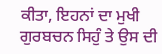ਕੀਤਾ, ਇਹਨਾਂ ਦਾ ਮੁਖੀ ਗੁਰਬਚਨ ਸਿਹੁੰ ਤੇ ਉਸ ਦੀ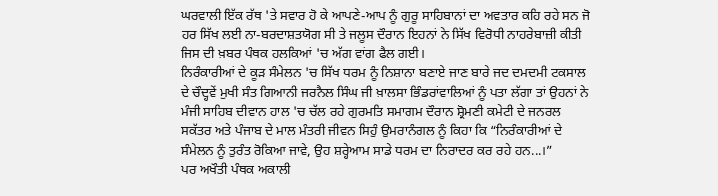ਘਰਵਾਲੀ ਇੱਕ ਰੱਥ 'ਤੇ ਸਵਾਰ ਹੋ ਕੇ ਆਪਣੇ-ਆਪ ਨੂੰ ਗੁਰੂ ਸਾਹਿਬਾਨਾਂ ਦਾ ਅਵਤਾਰ ਕਹਿ ਰਹੇ ਸਨ ਜੋ ਹਰ ਸਿੱਖ ਲਈ ਨਾ-ਬਰਦਾਸ਼ਤਯੋਗ ਸੀ ਤੇ ਜਲੂਸ ਦੌਰਾਨ ਇਹਨਾਂ ਨੇ ਸਿੱਖ ਵਿਰੋਧੀ ਨਾਹਰੇਬਾਜ਼ੀ ਕੀਤੀ ਜਿਸ ਦੀ ਖ਼ਬਰ ਪੰਥਕ ਹਲਕਿਆਂ 'ਚ ਅੱਗ ਵਾਂਗ ਫੈਲ ਗਈ।
ਨਿਰੰਕਾਰੀਆਂ ਦੇ ਕੂੜ ਸੰਮੇਲਨ 'ਚ ਸਿੱਖ ਧਰਮ ਨੂੰ ਨਿਸ਼ਾਨਾ ਬਣਾਏ ਜਾਣ ਬਾਰੇ ਜਦ ਦਮਦਮੀ ਟਕਸਾਲ ਦੇ ਚੌਦ੍ਹਵੇਂ ਮੁਖੀ ਸੰਤ ਗਿਆਨੀ ਜਰਨੈਲ ਸਿੰਘ ਜੀ ਖ਼ਾਲਸਾ ਭਿੰਡਰਾਂਵਾਲਿਆਂ ਨੂੰ ਪਤਾ ਲੱਗਾ ਤਾਂ ਉਹਨਾਂ ਨੇ ਮੰਜੀ ਸਾਹਿਬ ਦੀਵਾਨ ਹਾਲ 'ਚ ਚੱਲ ਰਹੇ ਗੁਰਮਤਿ ਸਮਾਗਮ ਦੌਰਾਨ ਸ਼੍ਰੋਮਣੀ ਕਮੇਟੀ ਦੇ ਜਨਰਲ ਸਕੱਤਰ ਅਤੇ ਪੰਜਾਬ ਦੇ ਮਾਲ ਮੰਤਰੀ ਜੀਵਨ ਸਿਹੁੰ ਉਮਰਾਨੰਗਲ ਨੂੰ ਕਿਹਾ ਕਿ “ਨਿਰੰਕਾਰੀਆਂ ਦੇ ਸੰਮੇਲਨ ਨੂੰ ਤੁਰੰਤ ਰੋਕਿਆ ਜਾਵੇ, ਉਹ ਸ਼ਰ੍ਹੇਆਮ ਸਾਡੇ ਧਰਮ ਦਾ ਨਿਰਾਦਰ ਕਰ ਰਹੇ ਹਨ...।”
ਪਰ ਅਖੌਤੀ ਪੰਥਕ ਅਕਾਲੀ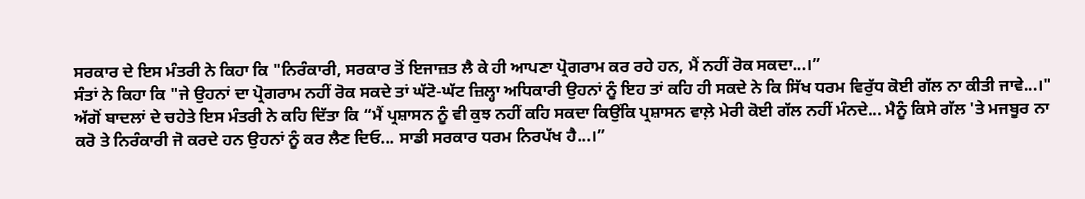ਸਰਕਾਰ ਦੇ ਇਸ ਮੰਤਰੀ ਨੇ ਕਿਹਾ ਕਿ "ਨਿਰੰਕਾਰੀ, ਸਰਕਾਰ ਤੋਂ ਇਜਾਜ਼ਤ ਲੈ ਕੇ ਹੀ ਆਪਣਾ ਪ੍ਰੋਗਰਾਮ ਕਰ ਰਹੇ ਹਨ, ਮੈਂ ਨਹੀਂ ਰੋਕ ਸਕਦਾ...।”
ਸੰਤਾਂ ਨੇ ਕਿਹਾ ਕਿ "ਜੇ ਉਹਨਾਂ ਦਾ ਪ੍ਰੋਗਰਾਮ ਨਹੀਂ ਰੋਕ ਸਕਦੇ ਤਾਂ ਘੱਟੋ-ਘੱਟ ਜ਼ਿਲ੍ਹਾ ਅਧਿਕਾਰੀ ਉਹਨਾਂ ਨੂੰ ਇਹ ਤਾਂ ਕਹਿ ਹੀ ਸਕਦੇ ਨੇ ਕਿ ਸਿੱਖ ਧਰਮ ਵਿਰੁੱਧ ਕੋਈ ਗੱਲ ਨਾ ਕੀਤੀ ਜਾਵੇ...।"
ਅੱਗੋਂ ਬਾਦਲਾਂ ਦੇ ਚਹੇਤੇ ਇਸ ਮੰਤਰੀ ਨੇ ਕਹਿ ਦਿੱਤਾ ਕਿ “ਮੈਂ ਪ੍ਰਸ਼ਾਸਨ ਨੂੰ ਵੀ ਕੁਝ ਨਹੀਂ ਕਹਿ ਸਕਦਾ ਕਿਉਂਕਿ ਪ੍ਰਸ਼ਾਸਨ ਵਾਲ਼ੇ ਮੇਰੀ ਕੋਈ ਗੱਲ ਨਹੀਂ ਮੰਨਦੇ... ਮੈਨੂੰ ਕਿਸੇ ਗੱਲ 'ਤੇ ਮਜਬੂਰ ਨਾ ਕਰੋ ਤੇ ਨਿਰੰਕਾਰੀ ਜੋ ਕਰਦੇ ਹਨ ਉਹਨਾਂ ਨੂੰ ਕਰ ਲੈਣ ਦਿਓ... ਸਾਡੀ ਸਰਕਾਰ ਧਰਮ ਨਿਰਪੱਖ ਹੈ...।”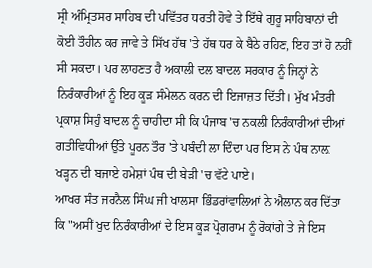ਸ੍ਰੀ ਅੰਮ੍ਰਿਤਸਰ ਸਾਹਿਬ ਦੀ ਪਵਿੱਤਰ ਧਰਤੀ ਹੋਵੇ ਤੇ ਇੱਥੇ ਗੁਰੂ ਸਾਹਿਬਾਨਾਂ ਦੀ ਕੋਈ ਤੌਹੀਨ ਕਰ ਜਾਵੇ ਤੇ ਸਿੱਖ ਹੱਥ 'ਤੇ ਹੱਥ ਧਰ ਕੇ ਬੈਠੇ ਰਹਿਣ, ਇਹ ਤਾਂ ਹੋ ਨਹੀਂ ਸੀ ਸਕਦਾ। ਪਰ ਲਾਹਣਤ ਹੈ ਅਕਾਲੀ ਦਲ ਬਾਦਲ ਸਰਕਾਰ ਨੂੰ ਜਿਨ੍ਹਾਂ ਨੇ ਨਿਰੰਕਾਰੀਆਂ ਨੂੰ ਇਹ ਕੂੜ ਸੰਮੇਲਨ ਕਰਨ ਦੀ ਇਜਾਜ਼ਤ ਦਿੱਤੀ। ਮੁੱਖ ਮੰਤਰੀ ਪ੍ਰਕਾਸ਼ ਸਿਹੁੰ ਬਾਦਲ ਨੂੰ ਚਾਹੀਦਾ ਸੀ ਕਿ ਪੰਜਾਬ 'ਚ ਨਕਲੀ ਨਿਰੰਕਾਰੀਆਂ ਦੀਆਂ ਗਤੀਵਿਧੀਆਂ ਉੱਤੇ ਪੂਰਨ ਤੌਰ 'ਤੇ ਪਬੰਦੀ ਲਾ ਦਿੰਦਾ ਪਰ ਇਸ ਨੇ ਪੰਥ ਨਾਲ਼ ਖੜ੍ਹਨ ਦੀ ਬਜਾਏ ਹਮੇਸ਼ਾਂ ਪੰਥ ਦੀ ਬੇੜੀ 'ਚ ਵੱਟੇ ਪਾਏ।
ਆਖਰ ਸੰਤ ਜਰਨੈਲ ਸਿੰਘ ਜੀ ਖਾਲਸਾ ਭਿੰਡਰਾਂਵਾਲਿਆਂ ਨੇ ਐਲਾਨ ਕਰ ਦਿੱਤਾ ਕਿ "ਅਸੀਂ ਖੁਦ ਨਿਰੰਕਾਰੀਆਂ ਦੇ ਇਸ ਕੂੜ ਪ੍ਰੋਗਰਾਮ ਨੂੰ ਰੋਕਾਂਗੇ ਤੇ ਜੇ ਇਸ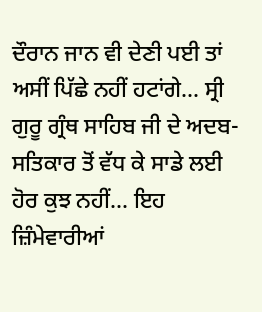ਦੌਰਾਨ ਜਾਨ ਵੀ ਦੇਣੀ ਪਈ ਤਾਂ ਅਸੀਂ ਪਿੱਛੇ ਨਹੀਂ ਹਟਾਂਗੇ... ਸ੍ਰੀ ਗੁਰੂ ਗ੍ਰੰਥ ਸਾਹਿਬ ਜੀ ਦੇ ਅਦਬ-ਸਤਿਕਾਰ ਤੋਂ ਵੱਧ ਕੇ ਸਾਡੇ ਲਈ ਹੋਰ ਕੁਝ ਨਹੀਂ... ਇਹ ਜ਼ਿੰਮੇਵਾਰੀਆਂ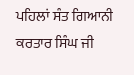ਪਹਿਲਾਂ ਸੰਤ ਗਿਆਨੀ ਕਰਤਾਰ ਸਿੰਘ ਜੀ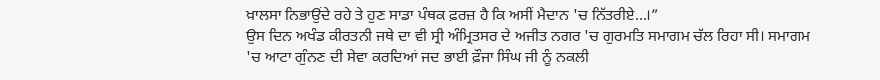ਖ਼ਾਲਸਾ ਨਿਭਾਉਂਦੇ ਰਹੇ ਤੇ ਹੁਣ ਸਾਡਾ ਪੰਥਕ ਫ਼ਰਜ਼ ਹੈ ਕਿ ਅਸੀਂ ਮੈਦਾਨ 'ਚ ਨਿੱਤਰੀਏ...।”
ਉਸ ਦਿਨ ਅਖੰਡ ਕੀਰਤਨੀ ਜਥੇ ਦਾ ਵੀ ਸ੍ਰੀ ਅੰਮ੍ਰਿਤਸਰ ਦੇ ਅਜੀਤ ਨਗਰ 'ਚ ਗੁਰਮਤਿ ਸਮਾਗਮ ਚੱਲ ਰਿਹਾ ਸੀ। ਸਮਾਗਮ 'ਚ ਆਟਾ ਗੁੰਨਣ ਦੀ ਸੇਵਾ ਕਰਦਿਆਂ ਜਦ ਭਾਈ ਫ਼ੌਜਾ ਸਿੰਘ ਜੀ ਨੂੰ ਨਕਲੀ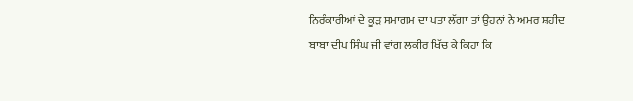ਨਿਰੰਕਾਰੀਆਂ ਦੇ ਕੂੜ ਸਮਾਗਮ ਦਾ ਪਤਾ ਲੱਗਾ ਤਾਂ ਉਹਨਾਂ ਨੇ ਅਮਰ ਸ਼ਹੀਦ ਬਾਬਾ ਦੀਪ ਸਿੰਘ ਜੀ ਵਾਂਗ ਲਕੀਰ ਖਿੱਚ ਕੇ ਕਿਹਾ ਕਿ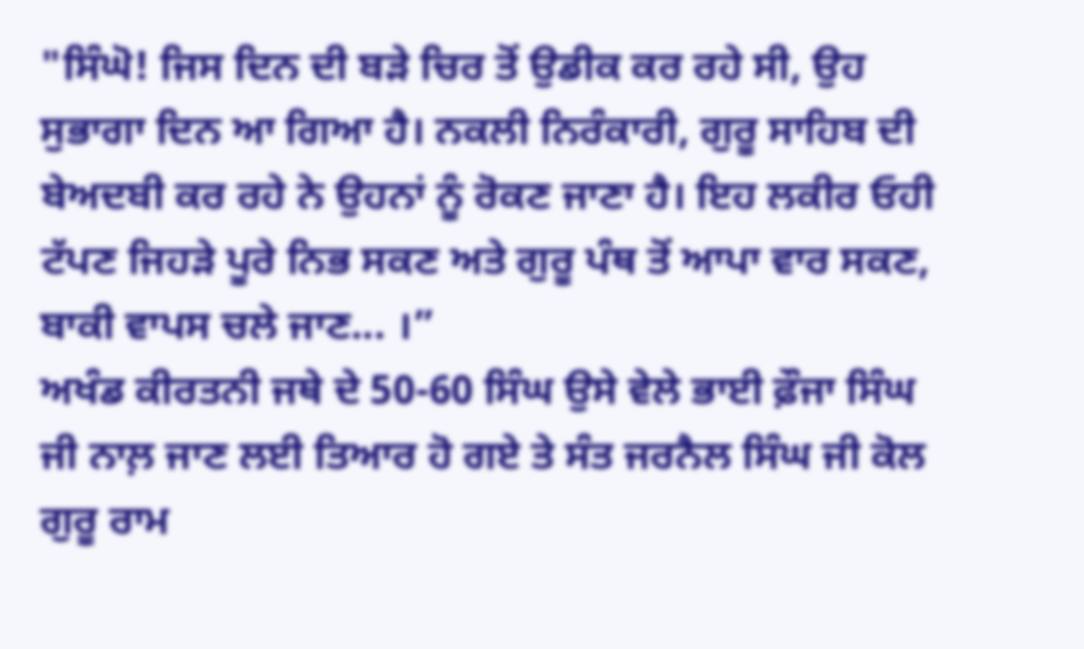"ਸਿੰਘੋ! ਜਿਸ ਦਿਨ ਦੀ ਬੜੇ ਚਿਰ ਤੋਂ ਉਡੀਕ ਕਰ ਰਹੇ ਸੀ, ਉਹ ਸੁਭਾਗਾ ਦਿਨ ਆ ਗਿਆ ਹੈ। ਨਕਲੀ ਨਿਰੰਕਾਰੀ, ਗੁਰੂ ਸਾਹਿਬ ਦੀ ਬੇਅਦਬੀ ਕਰ ਰਹੇ ਨੇ ਉਹਨਾਂ ਨੂੰ ਰੋਕਣ ਜਾਣਾ ਹੈ। ਇਹ ਲਕੀਰ ਓਹੀ ਟੱਪਣ ਜਿਹੜੇ ਪੂਰੇ ਨਿਭ ਸਕਣ ਅਤੇ ਗੁਰੂ ਪੰਥ ਤੋਂ ਆਪਾ ਵਾਰ ਸਕਣ, ਬਾਕੀ ਵਾਪਸ ਚਲੇ ਜਾਣ... ।”
ਅਖੰਡ ਕੀਰਤਨੀ ਜਥੇ ਦੇ 50-60 ਸਿੰਘ ਉਸੇ ਵੇਲੇ ਭਾਈ ਫ਼ੌਜਾ ਸਿੰਘ ਜੀ ਨਾਲ਼ ਜਾਣ ਲਈ ਤਿਆਰ ਹੋ ਗਏ ਤੇ ਸੰਤ ਜਰਨੈਲ ਸਿੰਘ ਜੀ ਕੋਲ ਗੁਰੂ ਰਾਮ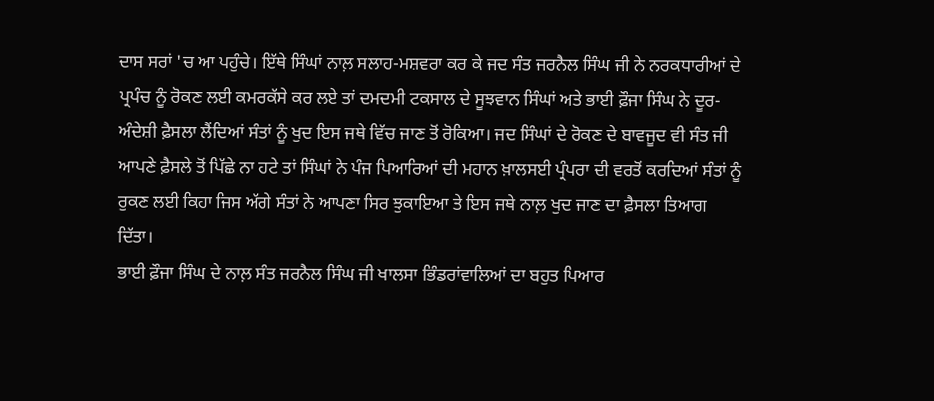ਦਾਸ ਸਰਾਂ 'ਚ ਆ ਪਹੁੰਚੇ। ਇੱਥੇ ਸਿੰਘਾਂ ਨਾਲ਼ ਸਲਾਹ-ਮਸ਼ਵਰਾ ਕਰ ਕੇ ਜਦ ਸੰਤ ਜਰਨੈਲ ਸਿੰਘ ਜੀ ਨੇ ਨਰਕਧਾਰੀਆਂ ਦੇ ਪ੍ਰਪੰਚ ਨੂੰ ਰੋਕਣ ਲਈ ਕਮਰਕੱਸੇ ਕਰ ਲਏ ਤਾਂ ਦਮਦਮੀ ਟਕਸਾਲ ਦੇ ਸੂਝਵਾਨ ਸਿੰਘਾਂ ਅਤੇ ਭਾਈ ਫ਼ੌਜਾ ਸਿੰਘ ਨੇ ਦੂਰ-ਅੰਦੇਸ਼ੀ ਫ਼ੈਸਲਾ ਲੈਂਦਿਆਂ ਸੰਤਾਂ ਨੂੰ ਖੁਦ ਇਸ ਜਥੇ ਵਿੱਚ ਜਾਣ ਤੋਂ ਰੋਕਿਆ। ਜਦ ਸਿੰਘਾਂ ਦੇ ਰੋਕਣ ਦੇ ਬਾਵਜੂਦ ਵੀ ਸੰਤ ਜੀ ਆਪਣੇ ਫ਼ੈਸਲੇ ਤੋਂ ਪਿੱਛੇ ਨਾ ਹਟੇ ਤਾਂ ਸਿੰਘਾਂ ਨੇ ਪੰਜ ਪਿਆਰਿਆਂ ਦੀ ਮਹਾਨ ਖ਼ਾਲਸਈ ਪ੍ਰੰਪਰਾ ਦੀ ਵਰਤੋਂ ਕਰਦਿਆਂ ਸੰਤਾਂ ਨੂੰ ਰੁਕਣ ਲਈ ਕਿਹਾ ਜਿਸ ਅੱਗੇ ਸੰਤਾਂ ਨੇ ਆਪਣਾ ਸਿਰ ਝੁਕਾਇਆ ਤੇ ਇਸ ਜਥੇ ਨਾਲ਼ ਖੁਦ ਜਾਣ ਦਾ ਫ਼ੈਸਲਾ ਤਿਆਗ ਦਿੱਤਾ।
ਭਾਈ ਫ਼ੌਜਾ ਸਿੰਘ ਦੇ ਨਾਲ਼ ਸੰਤ ਜਰਨੈਲ ਸਿੰਘ ਜੀ ਖਾਲਸਾ ਭਿੰਡਰਾਂਵਾਲਿਆਂ ਦਾ ਬਹੁਤ ਪਿਆਰ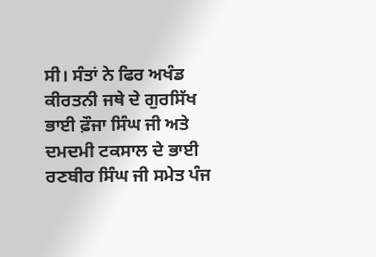ਸੀ। ਸੰਤਾਂ ਨੇ ਫਿਰ ਅਖੰਡ ਕੀਰਤਨੀ ਜਥੇ ਦੇ ਗੁਰਸਿੱਖ ਭਾਈ ਫ਼ੌਜਾ ਸਿੰਘ ਜੀ ਅਤੇ ਦਮਦਮੀ ਟਕਸਾਲ ਦੇ ਭਾਈ ਰਣਬੀਰ ਸਿੰਘ ਜੀ ਸਮੇਤ ਪੰਜ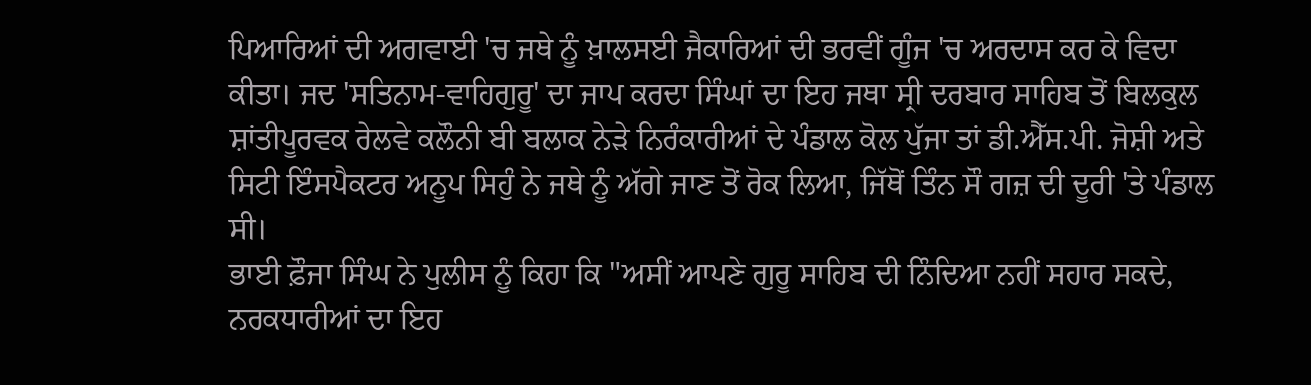ਪਿਆਰਿਆਂ ਦੀ ਅਗਵਾਈ 'ਚ ਜਥੇ ਨੂੰ ਖ਼ਾਲਸਈ ਜੈਕਾਰਿਆਂ ਦੀ ਭਰਵੀਂ ਗੂੰਜ 'ਚ ਅਰਦਾਸ ਕਰ ਕੇ ਵਿਦਾ ਕੀਤਾ। ਜਦ 'ਸਤਿਨਾਮ-ਵਾਹਿਗੁਰੂ' ਦਾ ਜਾਪ ਕਰਦਾ ਸਿੰਘਾਂ ਦਾ ਇਹ ਜਥਾ ਸ੍ਰੀ ਦਰਬਾਰ ਸਾਹਿਬ ਤੋਂ ਬਿਲਕੁਲ ਸ਼ਾਂਤੀਪੂਰਵਕ ਰੇਲਵੇ ਕਲੌਨੀ ਬੀ ਬਲਾਕ ਨੇੜੇ ਨਿਰੰਕਾਰੀਆਂ ਦੇ ਪੰਡਾਲ ਕੋਲ ਪੁੱਜਾ ਤਾਂ ਡੀ.ਐੱਸ.ਪੀ. ਜੋਸ਼ੀ ਅਤੇ ਸਿਟੀ ਇੰਸਪੈਕਟਰ ਅਨੂਪ ਸਿਹੁੰ ਨੇ ਜਥੇ ਨੂੰ ਅੱਗੇ ਜਾਣ ਤੋਂ ਰੋਕ ਲਿਆ, ਜਿੱਥੋਂ ਤਿੰਨ ਸੌ ਗਜ਼ ਦੀ ਦੂਰੀ 'ਤੇ ਪੰਡਾਲ ਸੀ।
ਭਾਈ ਫ਼ੌਜਾ ਸਿੰਘ ਨੇ ਪੁਲੀਸ ਨੂੰ ਕਿਹਾ ਕਿ "ਅਸੀਂ ਆਪਣੇ ਗੁਰੂ ਸਾਹਿਬ ਦੀ ਨਿੰਦਿਆ ਨਹੀਂ ਸਹਾਰ ਸਕਦੇ, ਨਰਕਧਾਰੀਆਂ ਦਾ ਇਹ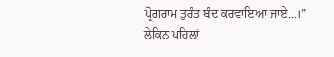ਪ੍ਰੋਗਰਾਮ ਤੁਰੰਤ ਬੰਦ ਕਰਵਾਇਆ ਜਾਏ...।”
ਲੇਕਿਨ ਪਹਿਲਾਂ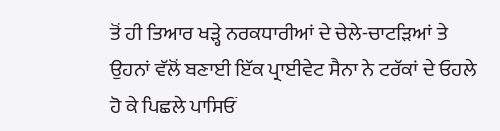ਤੋਂ ਹੀ ਤਿਆਰ ਖੜ੍ਹੇ ਨਰਕਧਾਰੀਆਂ ਦੇ ਚੇਲੇ-ਚਾਟੜਿਆਂ ਤੇ ਉਹਨਾਂ ਵੱਲੋਂ ਬਣਾਈ ਇੱਕ ਪ੍ਰਾਈਵੇਟ ਸੈਨਾ ਨੇ ਟਰੱਕਾਂ ਦੇ ਓਹਲੇ ਹੋ ਕੇ ਪਿਛਲੇ ਪਾਸਿਓਂ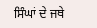ਸਿੰਘਾਂ ਦੇ ਜਥੇ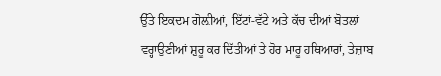ਉੱਤੇ ਇਕਦਮ ਗੋਲ਼ੀਆਂ, ਇੱਟਾਂ-ਵੱਟੇ ਅਤੇ ਕੱਚ ਦੀਆਂ ਬੋਤਲਾਂ ਵਰ੍ਹਾਉਣੀਆਂ ਸ਼ੁਰੂ ਕਰ ਦਿੱਤੀਆਂ ਤੇ ਹੋਰ ਮਾਰੂ ਹਥਿਆਰਾਂ, ਤੇਜ਼ਾਬ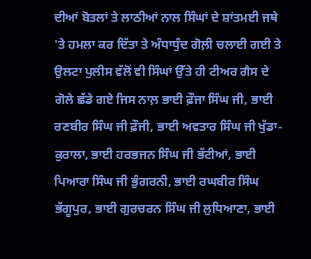ਦੀਆਂ ਬੋਤਲਾਂ ਤੇ ਲਾਠੀਆਂ ਨਾਲ ਸਿੰਘਾਂ ਦੇ ਸ਼ਾਂਤਮਈ ਜਥੇ 'ਤੇ ਹਮਲਾ ਕਰ ਦਿੱਤਾ ਤੇ ਅੰਧਾਧੁੰਦ ਗੋਲ਼ੀ ਚਲਾਈ ਗਈ ਤੇ ਉਲਟਾ ਪੁਲੀਸ ਵੱਲੋਂ ਵੀ ਸਿੰਘਾਂ ਉੱਤੇ ਹੀ ਟੀਅਰ ਗੈਸ ਦੇ ਗੋਲੇ ਛੱਡੇ ਗਏ ਜਿਸ ਨਾਲ਼ ਭਾਈ ਫ਼ੌਜਾ ਸਿੰਘ ਜੀ, ਭਾਈ ਰਣਬੀਰ ਸਿੰਘ ਜੀ ਫ਼ੌਜੀ, ਭਾਈ ਅਵਤਾਰ ਸਿੰਘ ਜੀ ਖੁੱਡਾ-ਕੁਰਾਲਾ, ਭਾਈ ਹਰਭਜਨ ਸਿੰਘ ਜੀ ਭੱਟੀਆਂ, ਭਾਈ ਪਿਆਰਾ ਸਿੰਘ ਜੀ ਭੁੰਗਰਨੀ, ਭਾਈ ਰਘਬੀਰ ਸਿੰਘ ਭੱਗੂਪੁਰ, ਭਾਈ ਗੁਰਚਰਨ ਸਿੰਘ ਜੀ ਲੁਧਿਆਣਾ, ਭਾਈ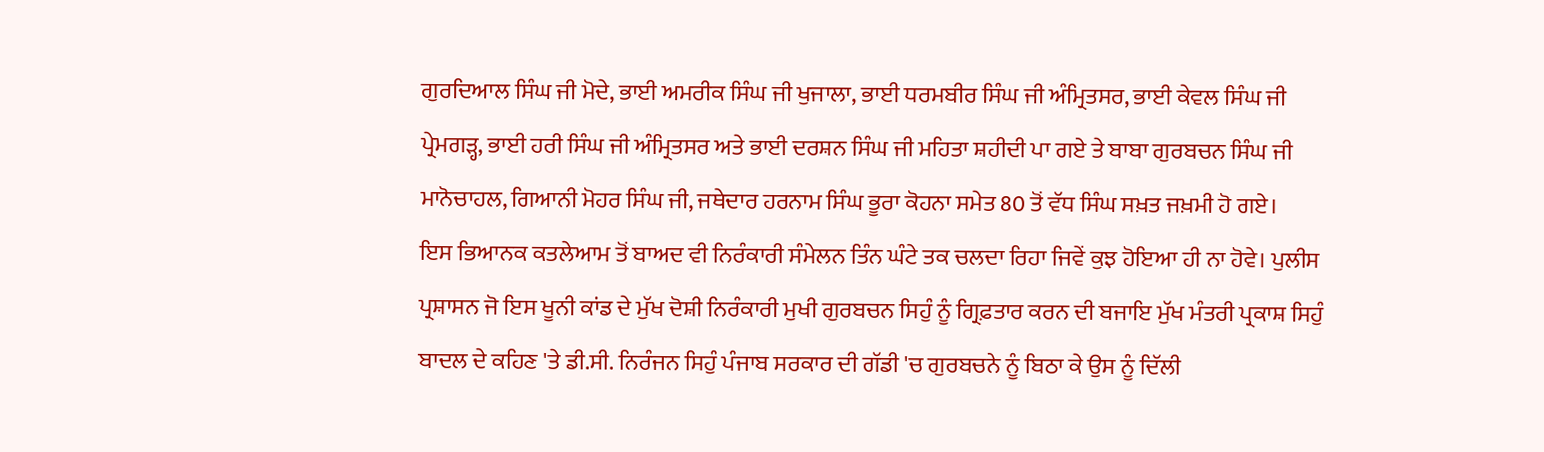ਗੁਰਦਿਆਲ ਸਿੰਘ ਜੀ ਮੋਦੇ, ਭਾਈ ਅਮਰੀਕ ਸਿੰਘ ਜੀ ਖੁਜਾਲਾ, ਭਾਈ ਧਰਮਬੀਰ ਸਿੰਘ ਜੀ ਅੰਮ੍ਰਿਤਸਰ, ਭਾਈ ਕੇਵਲ ਸਿੰਘ ਜੀ ਪ੍ਰੇਮਗੜ੍ਹ, ਭਾਈ ਹਰੀ ਸਿੰਘ ਜੀ ਅੰਮ੍ਰਿਤਸਰ ਅਤੇ ਭਾਈ ਦਰਸ਼ਨ ਸਿੰਘ ਜੀ ਮਹਿਤਾ ਸ਼ਹੀਦੀ ਪਾ ਗਏ ਤੇ ਬਾਬਾ ਗੁਰਬਚਨ ਸਿੰਘ ਜੀ ਮਾਨੋਚਾਹਲ, ਗਿਆਨੀ ਮੋਹਰ ਸਿੰਘ ਜੀ, ਜਥੇਦਾਰ ਹਰਨਾਮ ਸਿੰਘ ਭੂਰਾ ਕੋਹਨਾ ਸਮੇਤ 80 ਤੋਂ ਵੱਧ ਸਿੰਘ ਸਖ਼ਤ ਜਖ਼ਮੀ ਹੋ ਗਏ।
ਇਸ ਭਿਆਨਕ ਕਤਲੇਆਮ ਤੋਂ ਬਾਅਦ ਵੀ ਨਿਰੰਕਾਰੀ ਸੰਮੇਲਨ ਤਿੰਨ ਘੰਟੇ ਤਕ ਚਲਦਾ ਰਿਹਾ ਜਿਵੇਂ ਕੁਝ ਹੋਇਆ ਹੀ ਨਾ ਹੋਵੇ। ਪੁਲੀਸ ਪ੍ਰਸ਼ਾਸਨ ਜੋ ਇਸ ਖੂਨੀ ਕਾਂਡ ਦੇ ਮੁੱਖ ਦੋਸ਼ੀ ਨਿਰੰਕਾਰੀ ਮੁਖੀ ਗੁਰਬਚਨ ਸਿਹੁੰ ਨੂੰ ਗ੍ਰਿਫ਼ਤਾਰ ਕਰਨ ਦੀ ਬਜਾਇ ਮੁੱਖ ਮੰਤਰੀ ਪ੍ਰਕਾਸ਼ ਸਿਹੁੰ ਬਾਦਲ ਦੇ ਕਹਿਣ 'ਤੇ ਡੀ.ਸੀ. ਨਿਰੰਜਨ ਸਿਹੁੰ ਪੰਜਾਬ ਸਰਕਾਰ ਦੀ ਗੱਡੀ 'ਚ ਗੁਰਬਚਨੇ ਨੂੰ ਬਿਠਾ ਕੇ ਉਸ ਨੂੰ ਦਿੱਲੀ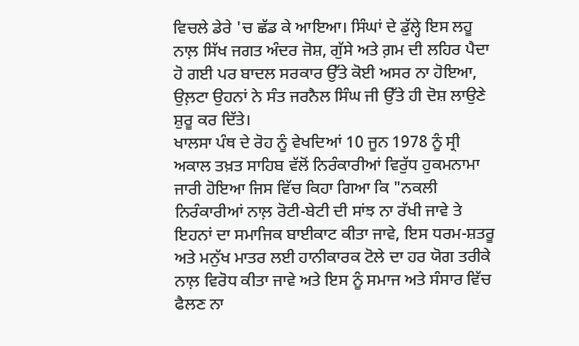ਵਿਚਲੇ ਡੇਰੇ 'ਚ ਛੱਡ ਕੇ ਆਇਆ। ਸਿੰਘਾਂ ਦੇ ਡੁੱਲ੍ਹੇ ਇਸ ਲਹੂ ਨਾਲ਼ ਸਿੱਖ ਜਗਤ ਅੰਦਰ ਜੋਸ਼, ਗੁੱਸੇ ਅਤੇ ਗ਼ਮ ਦੀ ਲਹਿਰ ਪੈਦਾ ਹੋ ਗਈ ਪਰ ਬਾਦਲ ਸਰਕਾਰ ਉੱਤੇ ਕੋਈ ਅਸਰ ਨਾ ਹੋਇਆ, ਉਲ਼ਟਾ ਉਹਨਾਂ ਨੇ ਸੰਤ ਜਰਨੈਲ ਸਿੰਘ ਜੀ ਉੱਤੇ ਹੀ ਦੋਸ਼ ਲਾਉਣੇ ਸ਼ੁਰੂ ਕਰ ਦਿੱਤੇ।
ਖਾਲਸਾ ਪੰਥ ਦੇ ਰੋਹ ਨੂੰ ਵੇਖਦਿਆਂ 10 ਜੂਨ 1978 ਨੂੰ ਸ੍ਰੀ ਅਕਾਲ ਤਖ਼ਤ ਸਾਹਿਬ ਵੱਲੋਂ ਨਿਰੰਕਾਰੀਆਂ ਵਿਰੁੱਧ ਹੁਕਮਨਾਮਾ ਜਾਰੀ ਹੋਇਆ ਜਿਸ ਵਿੱਚ ਕਿਹਾ ਗਿਆ ਕਿ "ਨਕਲੀ ਨਿਰੰਕਾਰੀਆਂ ਨਾਲ਼ ਰੋਟੀ-ਬੇਟੀ ਦੀ ਸਾਂਝ ਨਾ ਰੱਖੀ ਜਾਵੇ ਤੇ ਇਹਨਾਂ ਦਾ ਸਮਾਜਿਕ ਬਾਈਕਾਟ ਕੀਤਾ ਜਾਵੇ, ਇਸ ਧਰਮ-ਸ਼ਤਰੂ ਅਤੇ ਮਨੁੱਖ ਮਾਤਰ ਲਈ ਹਾਨੀਕਾਰਕ ਟੋਲੇ ਦਾ ਹਰ ਯੋਗ ਤਰੀਕੇ ਨਾਲ਼ ਵਿਰੋਧ ਕੀਤਾ ਜਾਵੇ ਅਤੇ ਇਸ ਨੂੰ ਸਮਾਜ ਅਤੇ ਸੰਸਾਰ ਵਿੱਚ ਫੈਲਣ ਨਾ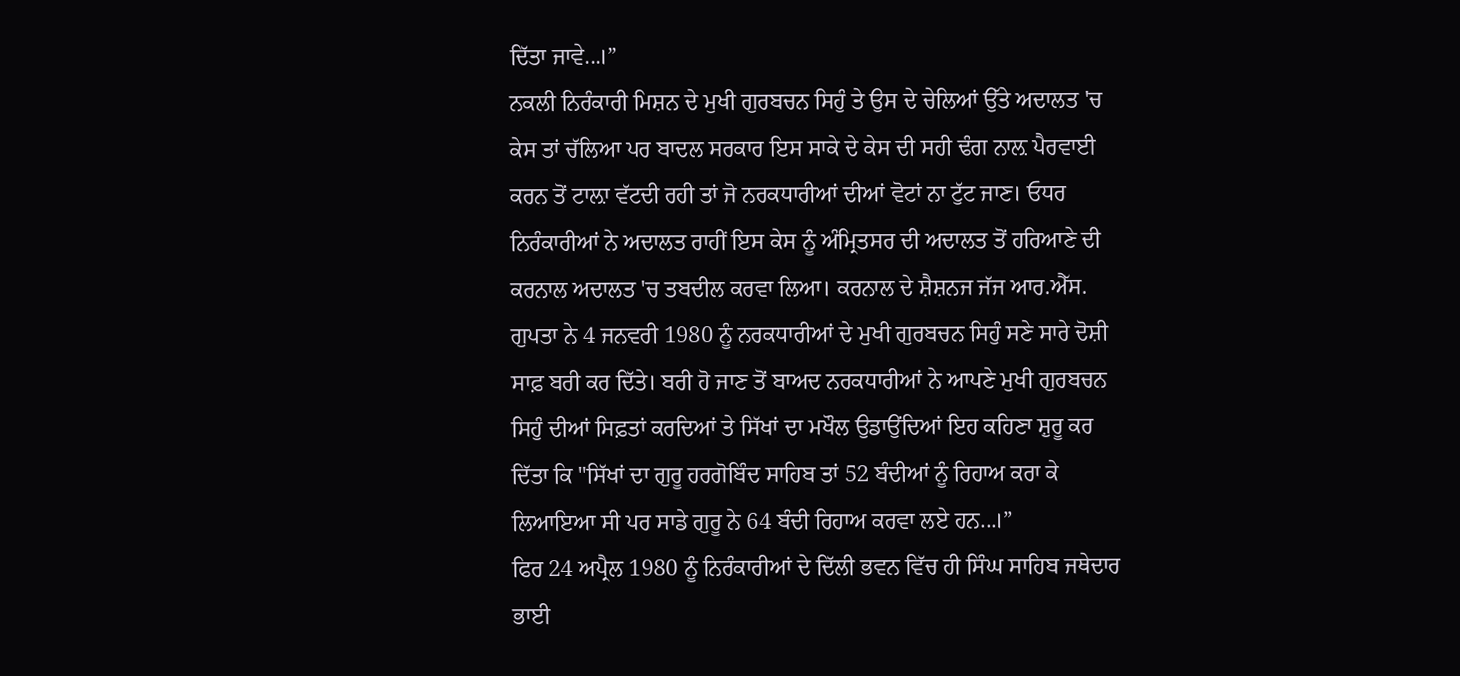ਦਿੱਤਾ ਜਾਵੇ...।”
ਨਕਲੀ ਨਿਰੰਕਾਰੀ ਮਿਸ਼ਨ ਦੇ ਮੁਖੀ ਗੁਰਬਚਨ ਸਿਹੁੰ ਤੇ ਉਸ ਦੇ ਚੇਲਿਆਂ ਉੱਤੇ ਅਦਾਲਤ 'ਚ ਕੇਸ ਤਾਂ ਚੱਲਿਆ ਪਰ ਬਾਦਲ ਸਰਕਾਰ ਇਸ ਸਾਕੇ ਦੇ ਕੇਸ ਦੀ ਸਹੀ ਢੰਗ ਨਾਲ਼ ਪੈਰਵਾਈ ਕਰਨ ਤੋਂ ਟਾਲ਼ਾ ਵੱਟਦੀ ਰਹੀ ਤਾਂ ਜੋ ਨਰਕਧਾਰੀਆਂ ਦੀਆਂ ਵੋਟਾਂ ਨਾ ਟੁੱਟ ਜਾਣ। ਓਧਰ ਨਿਰੰਕਾਰੀਆਂ ਨੇ ਅਦਾਲਤ ਰਾਹੀਂ ਇਸ ਕੇਸ ਨੂੰ ਅੰਮ੍ਰਿਤਸਰ ਦੀ ਅਦਾਲਤ ਤੋਂ ਹਰਿਆਣੇ ਦੀ ਕਰਨਾਲ ਅਦਾਲਤ 'ਚ ਤਬਦੀਲ ਕਰਵਾ ਲਿਆ। ਕਰਨਾਲ ਦੇ ਸ਼ੈਸ਼ਨਜ ਜੱਜ ਆਰ.ਐੱਸ. ਗੁਪਤਾ ਨੇ 4 ਜਨਵਰੀ 1980 ਨੂੰ ਨਰਕਧਾਰੀਆਂ ਦੇ ਮੁਖੀ ਗੁਰਬਚਨ ਸਿਹੁੰ ਸਣੇ ਸਾਰੇ ਦੋਸ਼ੀ ਸਾਫ਼ ਬਰੀ ਕਰ ਦਿੱਤੇ। ਬਰੀ ਹੋ ਜਾਣ ਤੋਂ ਬਾਅਦ ਨਰਕਧਾਰੀਆਂ ਨੇ ਆਪਣੇ ਮੁਖੀ ਗੁਰਬਚਨ ਸਿਹੁੰ ਦੀਆਂ ਸਿਫ਼ਤਾਂ ਕਰਦਿਆਂ ਤੇ ਸਿੱਖਾਂ ਦਾ ਮਖੌਲ ਉਡਾਉਂਦਿਆਂ ਇਹ ਕਹਿਣਾ ਸ਼ੁਰੂ ਕਰ ਦਿੱਤਾ ਕਿ "ਸਿੱਖਾਂ ਦਾ ਗੁਰੂ ਹਰਗੋਬਿੰਦ ਸਾਹਿਬ ਤਾਂ 52 ਬੰਦੀਆਂ ਨੂੰ ਰਿਹਾਅ ਕਰਾ ਕੇ ਲਿਆਇਆ ਸੀ ਪਰ ਸਾਡੇ ਗੁਰੂ ਨੇ 64 ਬੰਦੀ ਰਿਹਾਅ ਕਰਵਾ ਲਏ ਹਨ...।”
ਫਿਰ 24 ਅਪ੍ਰੈਲ 1980 ਨੂੰ ਨਿਰੰਕਾਰੀਆਂ ਦੇ ਦਿੱਲੀ ਭਵਨ ਵਿੱਚ ਹੀ ਸਿੰਘ ਸਾਹਿਬ ਜਥੇਦਾਰ ਭਾਈ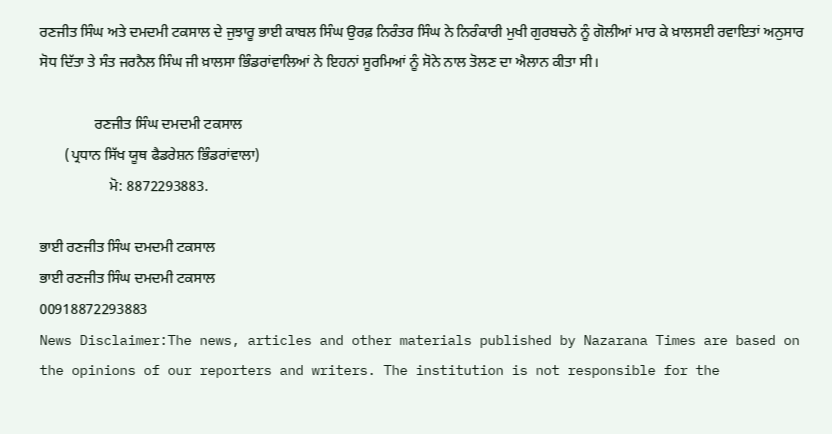ਰਣਜੀਤ ਸਿੰਘ ਅਤੇ ਦਮਦਮੀ ਟਕਸਾਲ ਦੇ ਜੁਝਾਰੂ ਭਾਈ ਕਾਬਲ ਸਿੰਘ ਉਰਫ਼ ਨਿਰੰਤਰ ਸਿੰਘ ਨੇ ਨਿਰੰਕਾਰੀ ਮੁਖੀ ਗੁਰਬਚਨੇ ਨੂੰ ਗੋਲੀਆਂ ਮਾਰ ਕੇ ਖ਼ਾਲਸਈ ਰਵਾਇਤਾਂ ਅਨੁਸਾਰ ਸੋਧ ਦਿੱਤਾ ਤੇ ਸੰਤ ਜਰਨੈਲ ਸਿੰਘ ਜੀ ਖ਼ਾਲਸਾ ਭਿੰਡਰਾਂਵਾਲਿਆਂ ਨੇ ਇਹਨਾਂ ਸੂਰਮਿਆਂ ਨੂੰ ਸੋਨੇ ਨਾਲ ਤੋਲਣ ਦਾ ਐਲਾਨ ਕੀਤਾ ਸੀ।

               ਰਣਜੀਤ ਸਿੰਘ ਦਮਦਮੀ ਟਕਸਾਲ
       (ਪ੍ਰਧਾਨ ਸਿੱਖ ਯੂਥ ਫੈਡਰੇਸ਼ਨ ਭਿੰਡਰਾਂਵਾਲਾ)
                   ਮੋ: 8872293883.

ਭਾਈ ਰਣਜੀਤ ਸਿੰਘ ਦਮਦਮੀ ਟਕਸਾਲ
ਭਾਈ ਰਣਜੀਤ ਸਿੰਘ ਦਮਦਮੀ ਟਕਸਾਲ
00918872293883
News Disclaimer:The news, articles and other materials published by Nazarana Times are based on the opinions of our reporters and writers. The institution is not responsible for the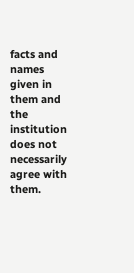facts and names given in them and the institution does not necessarily agree with them.